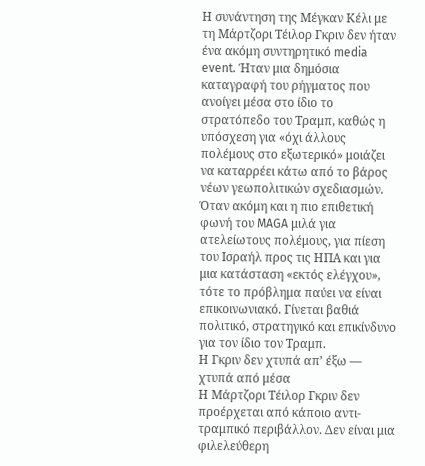Η συνάντηση της Μέγκαν Κέλι με τη Μάρτζορι Τέιλορ Γκριν δεν ήταν ένα ακόμη συντηρητικό media event. Ήταν μια δημόσια καταγραφή του ρήγματος που ανοίγει μέσα στο ίδιο το στρατόπεδο του Τραμπ, καθώς η υπόσχεση για «όχι άλλους πολέμους στο εξωτερικό» μοιάζει να καταρρέει κάτω από το βάρος νέων γεωπολιτικών σχεδιασμών.
Όταν ακόμη και η πιο επιθετική φωνή του MAGA μιλά για ατελείωτους πολέμους, για πίεση του Ισραήλ προς τις ΗΠΑ και για μια κατάσταση «εκτός ελέγχου», τότε το πρόβλημα παύει να είναι επικοινωνιακό. Γίνεται βαθιά πολιτικό, στρατηγικό και επικίνδυνο για τον ίδιο τον Τραμπ.
Η Γκριν δεν χτυπά απ’ έξω — χτυπά από μέσα
Η Μάρτζορι Τέιλορ Γκριν δεν προέρχεται από κάποιο αντι-τραμπικό περιβάλλον. Δεν είναι μια φιλελεύθερη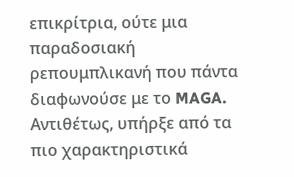επικρίτρια, ούτε μια παραδοσιακή ρεπουμπλικανή που πάντα διαφωνούσε με το MAGA. Αντιθέτως, υπήρξε από τα πιο χαρακτηριστικά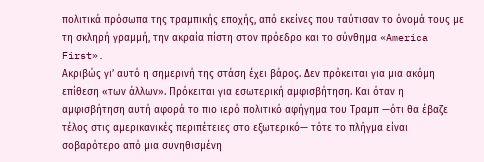πολιτικά πρόσωπα της τραμπικής εποχής, από εκείνες που ταύτισαν το όνομά τους με τη σκληρή γραμμή, την ακραία πίστη στον πρόεδρο και το σύνθημα «America First».
Ακριβώς γι’ αυτό η σημερινή της στάση έχει βάρος. Δεν πρόκειται για μια ακόμη επίθεση «των άλλων». Πρόκειται για εσωτερική αμφισβήτηση. Και όταν η αμφισβήτηση αυτή αφορά το πιο ιερό πολιτικό αφήγημα του Τραμπ —ότι θα έβαζε τέλος στις αμερικανικές περιπέτειες στο εξωτερικό— τότε το πλήγμα είναι σοβαρότερο από μια συνηθισμένη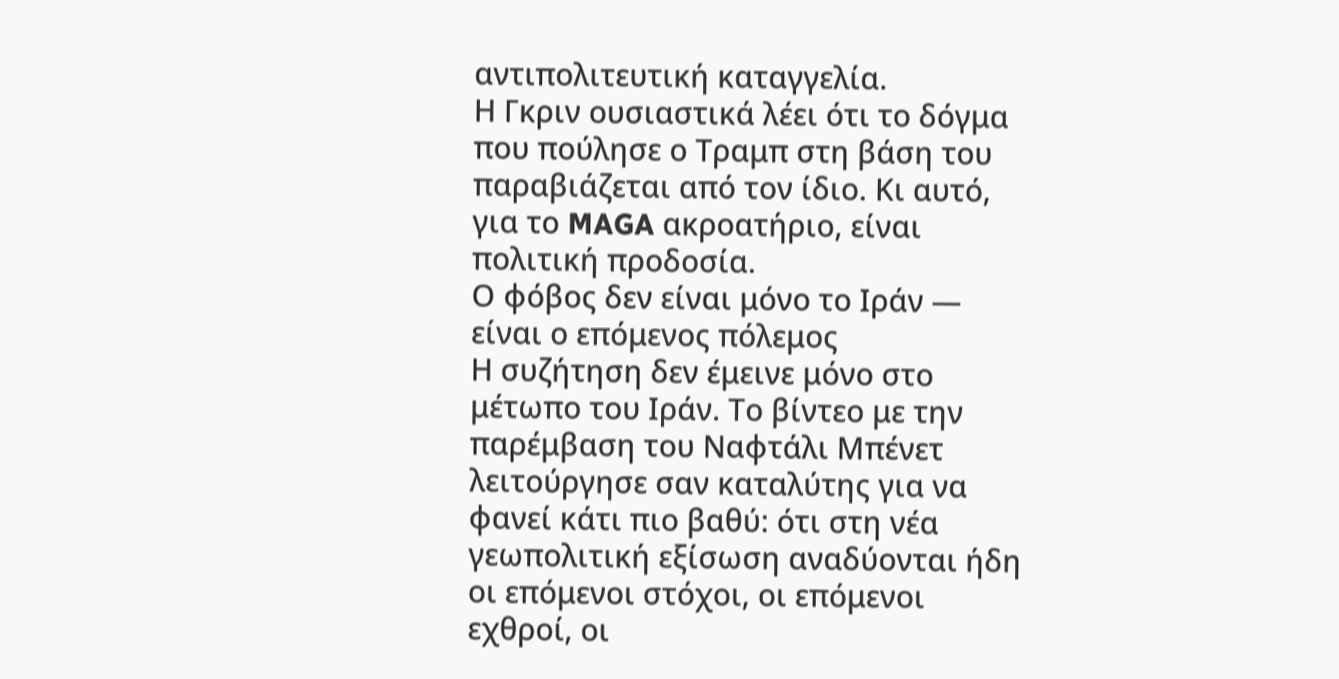αντιπολιτευτική καταγγελία.
Η Γκριν ουσιαστικά λέει ότι το δόγμα που πούλησε ο Τραμπ στη βάση του παραβιάζεται από τον ίδιο. Κι αυτό, για το MAGA ακροατήριο, είναι πολιτική προδοσία.
Ο φόβος δεν είναι μόνο το Ιράν — είναι ο επόμενος πόλεμος
Η συζήτηση δεν έμεινε μόνο στο μέτωπο του Ιράν. Το βίντεο με την παρέμβαση του Ναφτάλι Μπένετ λειτούργησε σαν καταλύτης για να φανεί κάτι πιο βαθύ: ότι στη νέα γεωπολιτική εξίσωση αναδύονται ήδη οι επόμενοι στόχοι, οι επόμενοι εχθροί, οι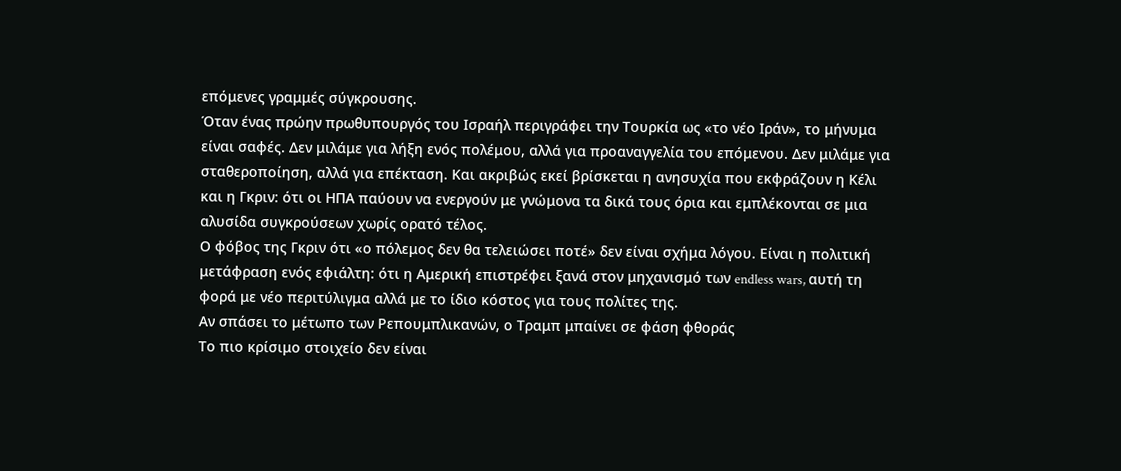επόμενες γραμμές σύγκρουσης.
Όταν ένας πρώην πρωθυπουργός του Ισραήλ περιγράφει την Τουρκία ως «το νέο Ιράν», το μήνυμα είναι σαφές. Δεν μιλάμε για λήξη ενός πολέμου, αλλά για προαναγγελία του επόμενου. Δεν μιλάμε για σταθεροποίηση, αλλά για επέκταση. Και ακριβώς εκεί βρίσκεται η ανησυχία που εκφράζουν η Κέλι και η Γκριν: ότι οι ΗΠΑ παύουν να ενεργούν με γνώμονα τα δικά τους όρια και εμπλέκονται σε μια αλυσίδα συγκρούσεων χωρίς ορατό τέλος.
Ο φόβος της Γκριν ότι «ο πόλεμος δεν θα τελειώσει ποτέ» δεν είναι σχήμα λόγου. Είναι η πολιτική μετάφραση ενός εφιάλτη: ότι η Αμερική επιστρέφει ξανά στον μηχανισμό των endless wars, αυτή τη φορά με νέο περιτύλιγμα αλλά με το ίδιο κόστος για τους πολίτες της.
Αν σπάσει το μέτωπο των Ρεπουμπλικανών, ο Τραμπ μπαίνει σε φάση φθοράς
Το πιο κρίσιμο στοιχείο δεν είναι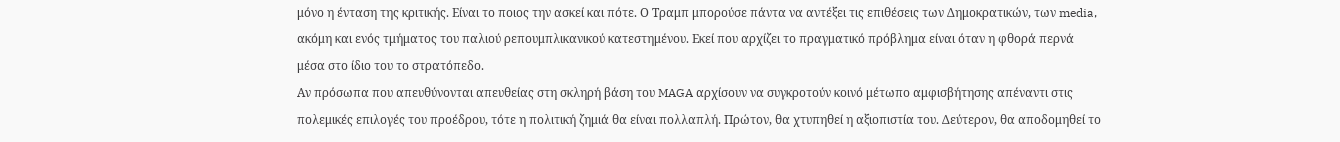μόνο η ένταση της κριτικής. Είναι το ποιος την ασκεί και πότε. Ο Τραμπ μπορούσε πάντα να αντέξει τις επιθέσεις των Δημοκρατικών, των media, ακόμη και ενός τμήματος του παλιού ρεπουμπλικανικού κατεστημένου. Εκεί που αρχίζει το πραγματικό πρόβλημα είναι όταν η φθορά περνά μέσα στο ίδιο του το στρατόπεδο.
Αν πρόσωπα που απευθύνονται απευθείας στη σκληρή βάση του MAGA αρχίσουν να συγκροτούν κοινό μέτωπο αμφισβήτησης απέναντι στις πολεμικές επιλογές του προέδρου, τότε η πολιτική ζημιά θα είναι πολλαπλή. Πρώτον, θα χτυπηθεί η αξιοπιστία του. Δεύτερον, θα αποδομηθεί το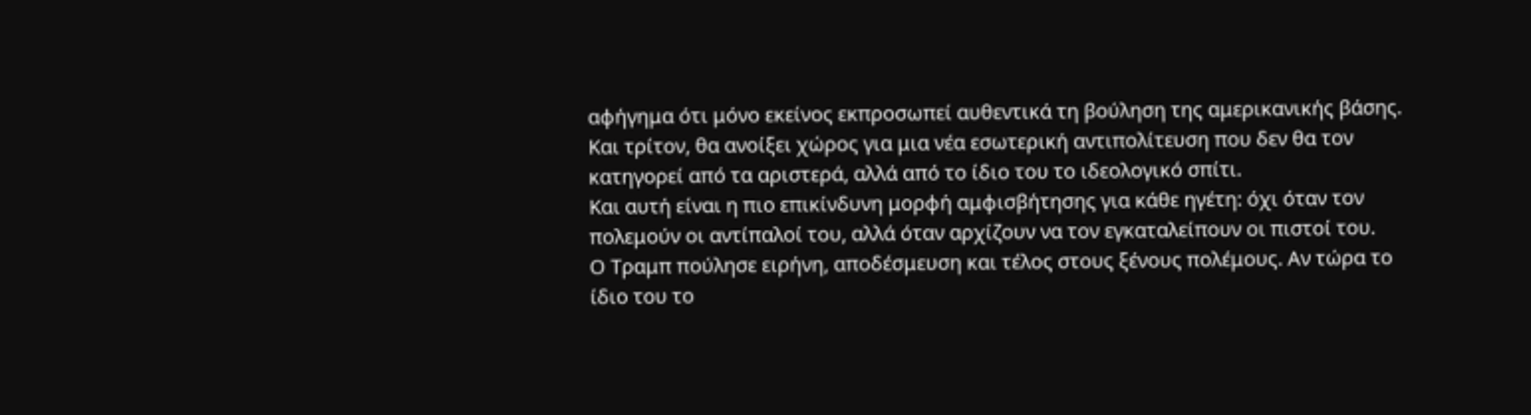αφήγημα ότι μόνο εκείνος εκπροσωπεί αυθεντικά τη βούληση της αμερικανικής βάσης. Και τρίτον, θα ανοίξει χώρος για μια νέα εσωτερική αντιπολίτευση που δεν θα τον κατηγορεί από τα αριστερά, αλλά από το ίδιο του το ιδεολογικό σπίτι.
Και αυτή είναι η πιο επικίνδυνη μορφή αμφισβήτησης για κάθε ηγέτη: όχι όταν τον πολεμούν οι αντίπαλοί του, αλλά όταν αρχίζουν να τον εγκαταλείπουν οι πιστοί του.
Ο Τραμπ πούλησε ειρήνη, αποδέσμευση και τέλος στους ξένους πολέμους. Αν τώρα το ίδιο του το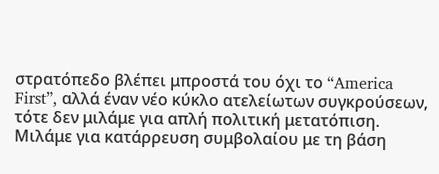στρατόπεδο βλέπει μπροστά του όχι το “America First”, αλλά έναν νέο κύκλο ατελείωτων συγκρούσεων, τότε δεν μιλάμε για απλή πολιτική μετατόπιση. Μιλάμε για κατάρρευση συμβολαίου με τη βάση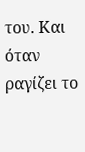του. Και όταν ραγίζει το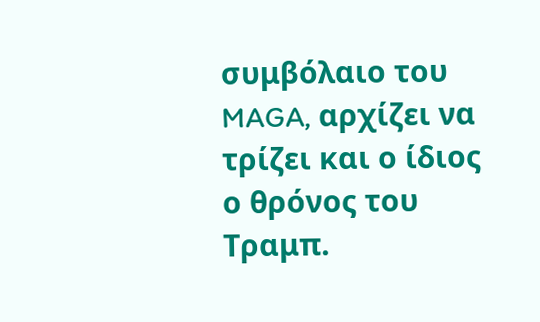συμβόλαιο του MAGA, αρχίζει να τρίζει και ο ίδιος ο θρόνος του Τραμπ.